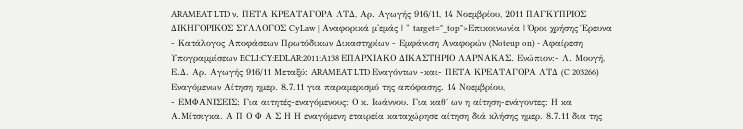ARAMEAT LTD ν. ΠΕΤΑ ΚΡΕΑΤΑΓΟΡΑ ΛΤΔ, Αρ. Αγωγής 916/11, 14 Νοεμβρίου, 2011 ΠΑΓΚΥΠΡΙΟΣ ΔΙΚΗΓΟΡΙΚΟΣ ΣΥΛΛΟΓΟΣ CyLaw | Αναφορικά μ'εμάς | " target="_top">Επικοινωνία | Όροι χρήσης Έρευνα - Κατάλογος Αποφάσεων Πρωτόδικων Δικαστηρίων - Εμφάνιση Αναφορών (Noteup on) - Αφαίρεση Υπογραμμίσεων ECLI:CY:EDLAR:2011:A138 EΠΑΡΧΙΑΚΟ ΔΙΚΑΣΤΗΡΙΟ ΛΑΡΝΑΚΑΣ. Ενώπιον:- Λ. Μουγή, Ε.Δ. Αρ. Αγωγής 916/11 Μεταξύ: ARAMEAT LTD Εναγόντων -και- ΠΕΤΑ ΚΡΕΑΤΑΓΟΡΑ ΛΤΔ (C 203266) Εναγόμενων Αίτηση ημερ. 8.7.11 για παραμερισμό της απόφασης. 14 Νοεμβρίου,
- ΕΜΦΑΝΙΣΕΙΣ: Για αιτητές-εναγόμενους: Ο κ. Ιωάννου. Για καθ΄ ων η αίτηση-ενάγοντες: Η κα Α.Μίτσιγκα. Α Π Ο Φ Α Σ Η Η εναγόμενη εταιρεία καταχώρησε αίτηση διά κλήσης ημερ. 8.7.11 δια της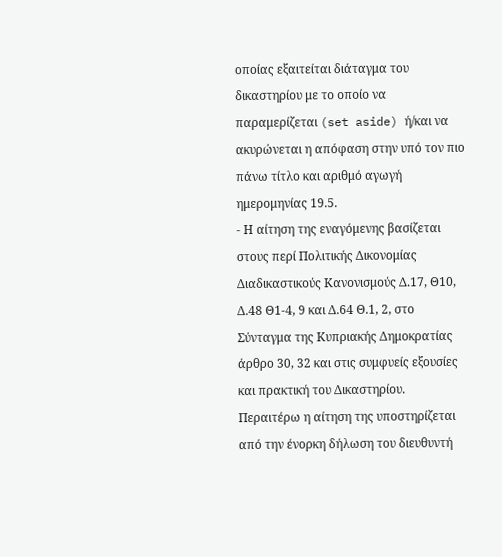οποίας εξαιτείται διάταγμα του δικαστηρίου με το οποίο να παραμερίζεται (set aside) ή/και να ακυρώνεται η απόφαση στην υπό τον πιο πάνω τίτλο και αριθμό αγωγή ημερομηνίας 19.5.
- Η αίτηση της εναγόμενης βασίζεται στους περί Πολιτικής Δικονομίας Διαδικαστικούς Κανονισμούς Δ.17, Θ10, Δ.48 Θ1-4, 9 και Δ.64 Θ.1, 2, στο Σύνταγμα της Κυπριακής Δημοκρατίας άρθρο 30, 32 και στις συμφυείς εξουσίες και πρακτική του Δικαστηρίου. Περαιτέρω η αίτηση της υποστηρίζεται από την ένορκη δήλωση του διευθυντή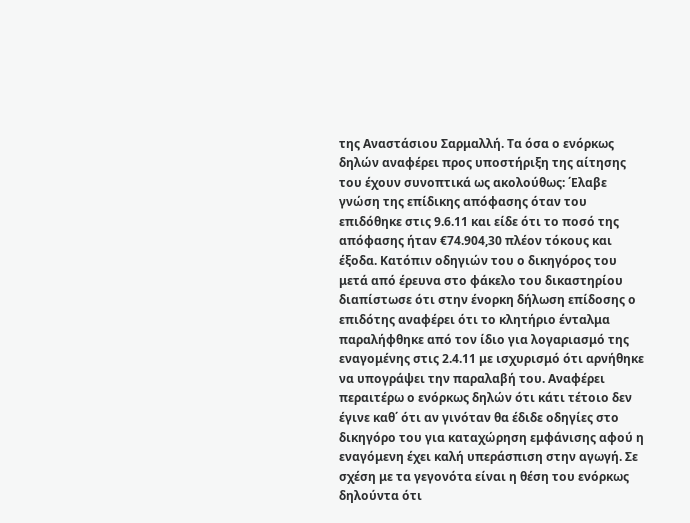της Αναστάσιου Σαρμαλλή. Τα όσα ο ενόρκως δηλών αναφέρει προς υποστήριξη της αίτησης του έχουν συνοπτικά ως ακολούθως: ΄Ελαβε γνώση της επίδικης απόφασης όταν του επιδόθηκε στις 9.6.11 και είδε ότι το ποσό της απόφασης ήταν €74.904,30 πλέον τόκους και έξοδα. Κατόπιν οδηγιών του ο δικηγόρος του μετά από έρευνα στο φάκελο του δικαστηρίου διαπίστωσε ότι στην ένορκη δήλωση επίδοσης ο επιδότης αναφέρει ότι το κλητήριο ένταλμα παραλήφθηκε από τον ίδιο για λογαριασμό της εναγομένης στις 2.4.11 με ισχυρισμό ότι αρνήθηκε να υπογράψει την παραλαβή του. Αναφέρει περαιτέρω ο ενόρκως δηλών ότι κάτι τέτοιο δεν έγινε καθ΄ ότι αν γινόταν θα έδιδε οδηγίες στο δικηγόρο του για καταχώρηση εμφάνισης αφού η εναγόμενη έχει καλή υπεράσπιση στην αγωγή. Σε σχέση με τα γεγονότα είναι η θέση του ενόρκως δηλούντα ότι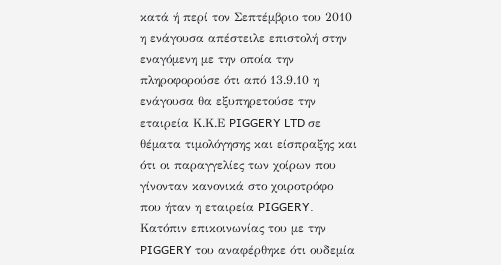κατά ή περί τον Σεπτέμβριο του 2010 η ενάγουσα απέστειλε επιστολή στην εναγόμενη με την οποία την πληροφορούσε ότι από 13.9.10 η ενάγουσα θα εξυπηρετούσε την εταιρεία Κ.Κ.Ε PIGGERY LTD σε θέματα τιμολόγησης και είσπραξης και ότι οι παραγγελίες των χοίρων που γίνονταν κανονικά στο χοιροτρόφο που ήταν η εταιρεία PIGGERY. Κατόπιν επικοινωνίας του με την PIGGERY του αναφέρθηκε ότι ουδεμία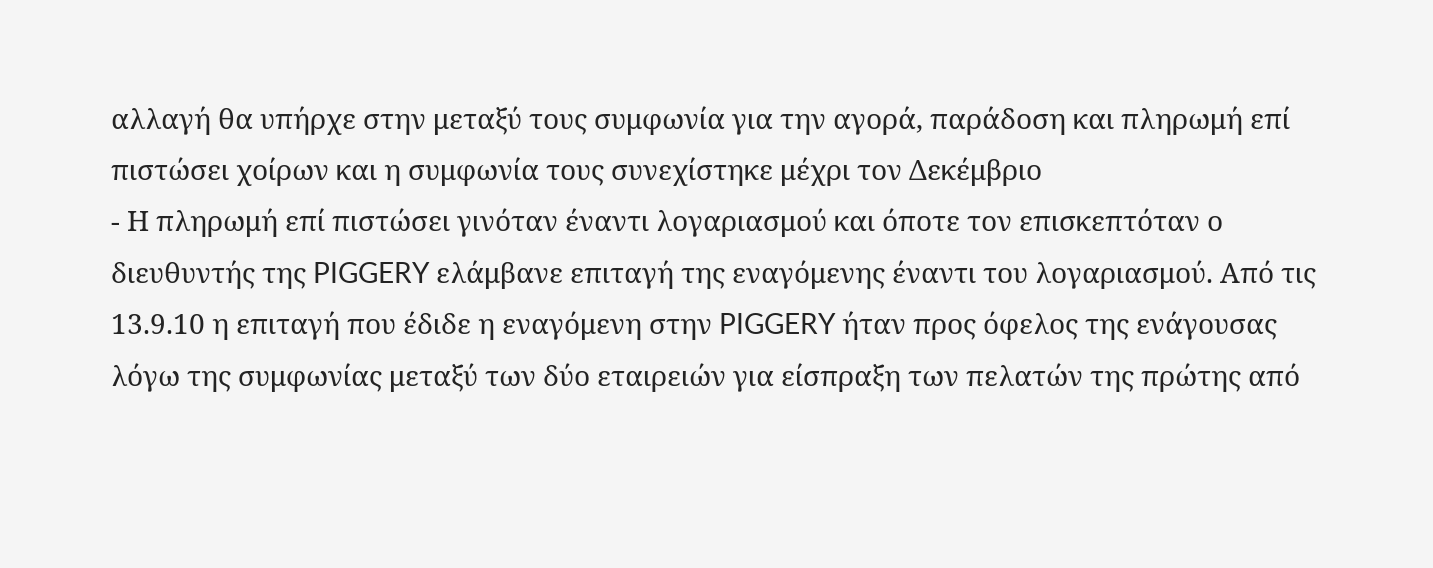αλλαγή θα υπήρχε στην μεταξύ τους συμφωνία για την αγορά, παράδοση και πληρωμή επί πιστώσει χοίρων και η συμφωνία τους συνεχίστηκε μέχρι τον Δεκέμβριο
- Η πληρωμή επί πιστώσει γινόταν έναντι λογαριασμού και όποτε τον επισκεπτόταν ο διευθυντής της PIGGERY ελάμβανε επιταγή της εναγόμενης έναντι του λογαριασμού. Από τις 13.9.10 η επιταγή που έδιδε η εναγόμενη στην PIGGERY ήταν προς όφελος της ενάγουσας λόγω της συμφωνίας μεταξύ των δύο εταιρειών για είσπραξη των πελατών της πρώτης από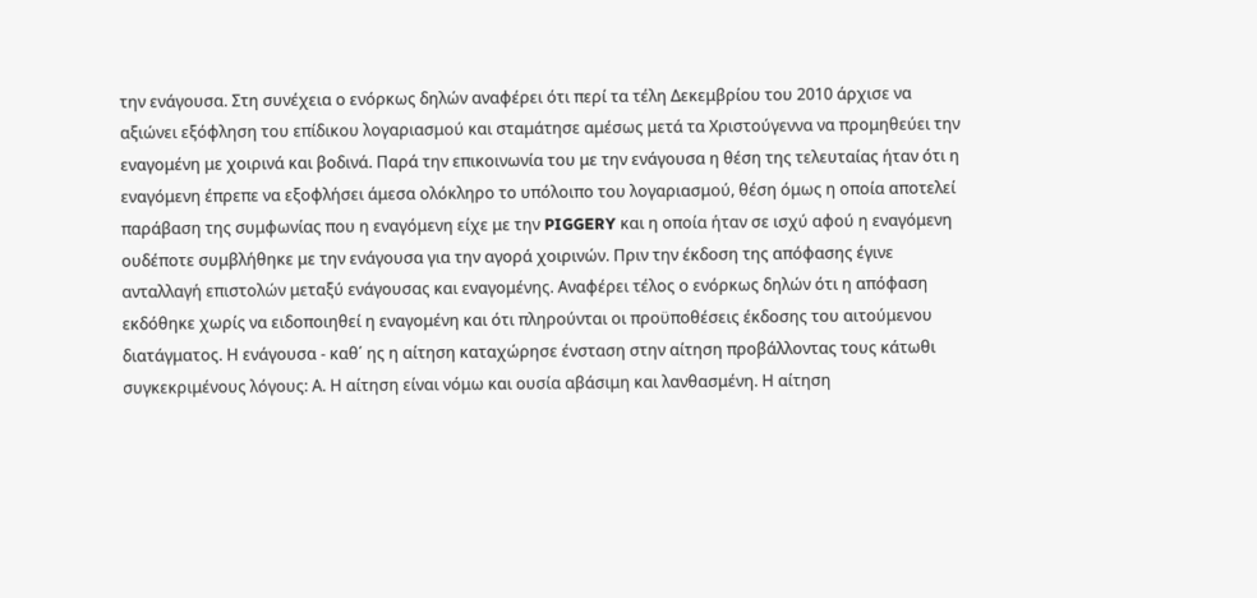την ενάγουσα. Στη συνέχεια ο ενόρκως δηλών αναφέρει ότι περί τα τέλη Δεκεμβρίου του 2010 άρχισε να αξιώνει εξόφληση του επίδικου λογαριασμού και σταμάτησε αμέσως μετά τα Χριστούγεννα να προμηθεύει την εναγομένη με χοιρινά και βοδινά. Παρά την επικοινωνία του με την ενάγουσα η θέση της τελευταίας ήταν ότι η εναγόμενη έπρεπε να εξοφλήσει άμεσα ολόκληρο το υπόλοιπο του λογαριασμού, θέση όμως η οποία αποτελεί παράβαση της συμφωνίας που η εναγόμενη είχε με την PIGGERY και η οποία ήταν σε ισχύ αφού η εναγόμενη ουδέποτε συμβλήθηκε με την ενάγουσα για την αγορά χοιρινών. Πριν την έκδοση της απόφασης έγινε ανταλλαγή επιστολών μεταξύ ενάγουσας και εναγομένης. Αναφέρει τέλος ο ενόρκως δηλών ότι η απόφαση εκδόθηκε χωρίς να ειδοποιηθεί η εναγομένη και ότι πληρούνται οι προϋποθέσεις έκδοσης του αιτούμενου διατάγματος. Η ενάγουσα - καθ΄ ης η αίτηση καταχώρησε ένσταση στην αίτηση προβάλλοντας τους κάτωθι συγκεκριμένους λόγους: Α. Η αίτηση είναι νόμω και ουσία αβάσιμη και λανθασμένη. Η αίτηση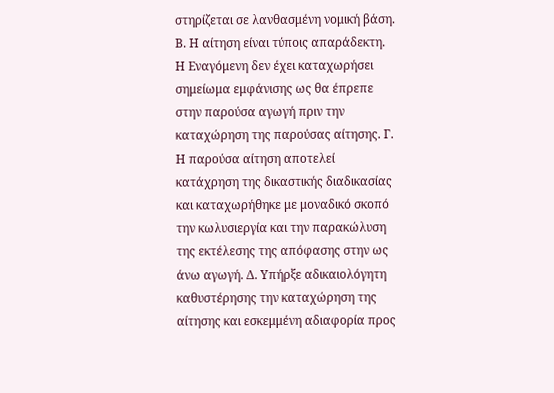στηρίζεται σε λανθασμένη νομική βάση. Β. Η αίτηση είναι τύποις απαράδεκτη. Η Εναγόμενη δεν έχει καταχωρήσει σημείωμα εμφάνισης ως θα έπρεπε στην παρούσα αγωγή πριν την καταχώρηση της παρούσας αίτησης. Γ. Η παρούσα αίτηση αποτελεί κατάχρηση της δικαστικής διαδικασίας και καταχωρήθηκε με μοναδικό σκοπό την κωλυσιεργία και την παρακώλυση της εκτέλεσης της απόφασης στην ως άνω αγωγή. Δ. Υπήρξε αδικαιολόγητη καθυστέρησης την καταχώρηση της αίτησης και εσκεμμένη αδιαφορία προς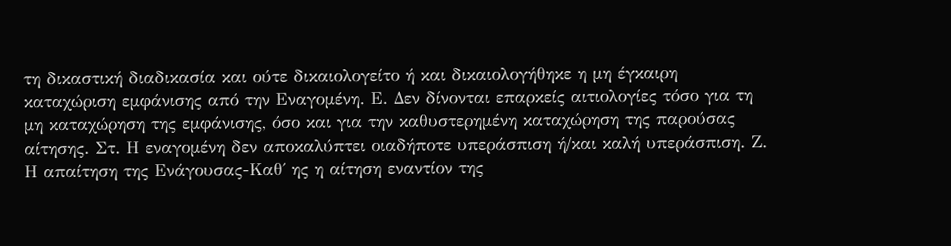τη δικαστική διαδικασία και ούτε δικαιολογείτο ή και δικαιολογήθηκε η μη έγκαιρη καταχώριση εμφάνισης από την Εναγομένη. Ε. Δεν δίνονται επαρκείς αιτιολογίες τόσο για τη μη καταχώρηση της εμφάνισης, όσο και για την καθυστερημένη καταχώρηση της παρούσας αίτησης. Στ. Η εναγομένη δεν αποκαλύπτει οιαδήποτε υπεράσπιση ή/και καλή υπεράσπιση. Ζ. Η απαίτηση της Ενάγουσας-Καθ΄ ης η αίτηση εναντίον της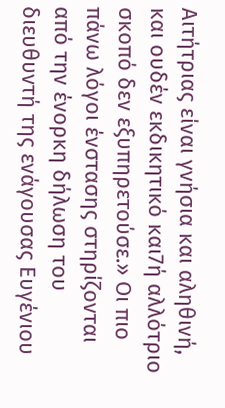Αιτήτριας είναι γνήσια και αληθινή, και ουδέν εκδικητικό και7ή αλλότριο σκοπό δεν εξυπηρετούσε.» Oι πιο πάνω λόγοι ένστασης στηρίζονται από την ένορκη δήλωση του διευθυντή της ενάγουσας Ευγένιου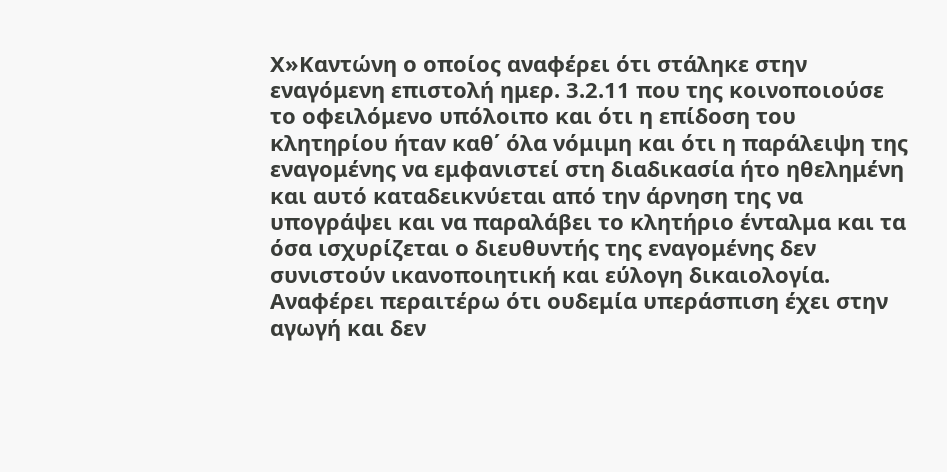Χ»Καντώνη ο οποίος αναφέρει ότι στάληκε στην εναγόμενη επιστολή ημερ. 3.2.11 που της κοινοποιούσε το οφειλόμενο υπόλοιπο και ότι η επίδοση του κλητηρίου ήταν καθ΄ όλα νόμιμη και ότι η παράλειψη της εναγομένης να εμφανιστεί στη διαδικασία ήτο ηθελημένη και αυτό καταδεικνύεται από την άρνηση της να υπογράψει και να παραλάβει το κλητήριο ένταλμα και τα όσα ισχυρίζεται ο διευθυντής της εναγομένης δεν συνιστούν ικανοποιητική και εύλογη δικαιολογία. Αναφέρει περαιτέρω ότι ουδεμία υπεράσπιση έχει στην αγωγή και δεν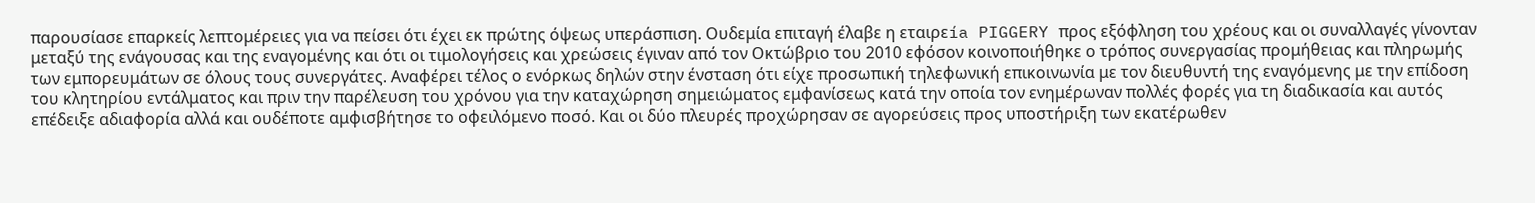παρουσίασε επαρκείς λεπτομέρειες για να πείσει ότι έχει εκ πρώτης όψεως υπεράσπιση. Ουδεμία επιταγή έλαβε η εταιρεía PIGGERY προς εξόφληση του χρέους και οι συναλλαγές γίνονταν μεταξύ της ενάγουσας και της εναγομένης και ότι οι τιμολογήσεις και χρεώσεις έγιναν από τον Οκτώβριο του 2010 εφόσον κοινοποιήθηκε ο τρόπος συνεργασίας προμήθειας και πληρωμής των εμπορευμάτων σε όλους τους συνεργάτες. Αναφέρει τέλος ο ενόρκως δηλών στην ένσταση ότι είχε προσωπική τηλεφωνική επικοινωνία με τον διευθυντή της εναγόμενης με την επίδοση του κλητηρίου εντάλματος και πριν την παρέλευση του χρόνου για την καταχώρηση σημειώματος εμφανίσεως κατά την οποία τον ενημέρωναν πολλές φορές για τη διαδικασία και αυτός επέδειξε αδιαφορία αλλά και ουδέποτε αμφισβήτησε το οφειλόμενο ποσό. Και οι δύο πλευρές προχώρησαν σε αγορεύσεις προς υποστήριξη των εκατέρωθεν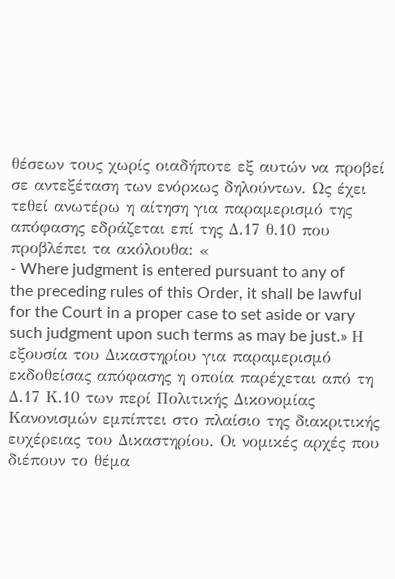θέσεων τους χωρίς οιαδήποτε εξ αυτών να προβεί σε αντεξέταση των ενόρκως δηλούντων. Ως έχει τεθεί ανωτέρω η αίτηση για παραμερισμό της απόφασης εδράζεται επί της Δ.17 θ.10 που προβλέπει τα ακόλουθα: «
- Where judgment is entered pursuant to any of the preceding rules of this Order, it shall be lawful for the Court in a proper case to set aside or vary such judgment upon such terms as may be just.» Η εξουσία του Δικαστηρίου για παραμερισμό εκδοθείσας απόφασης η οποία παρέχεται από τη Δ.17 Κ.10 των περί Πολιτικής Δικονομίας Κανονισμών εμπίπτει στο πλαίσιο της διακριτικής ευχέρειας του Δικαστηρίου. Οι νομικές αρχές που διέπουν το θέμα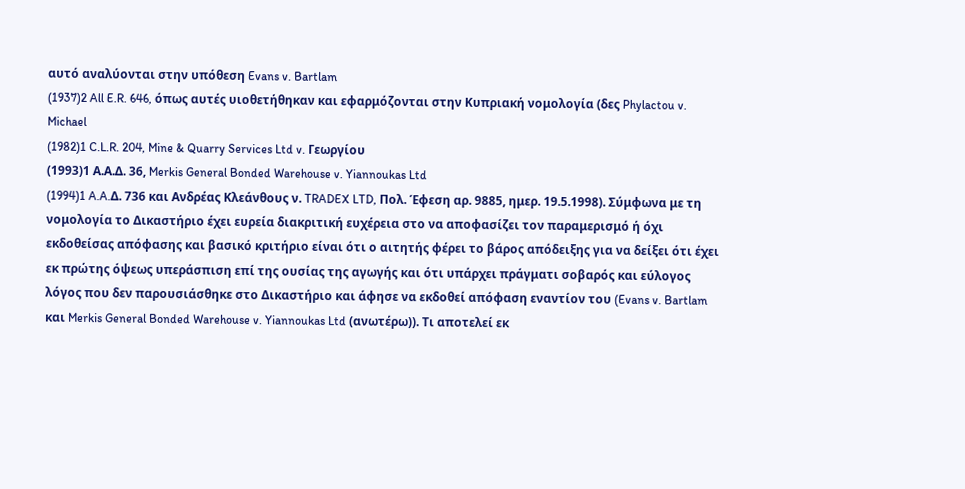αυτό αναλύονται στην υπόθεση Evans v. Bartlam
(1937)2 All E.R. 646, όπως αυτές υιοθετήθηκαν και εφαρμόζονται στην Κυπριακή νομολογία (δες Phylactou v. Michael
(1982)1 C.L.R. 204, Mine & Quarry Services Ltd v. Γεωργίου
(1993)1 Α.Α.Δ. 36, Merkis General Bonded Warehouse v. Yiannoukas Ltd
(1994)1 A.A.Δ. 736 και Ανδρέας Κλεάνθους ν. TRADEX LTD, Πολ. Έφεση αρ. 9885, ημερ. 19.5.1998). Σύμφωνα με τη νομολογία το Δικαστήριο έχει ευρεία διακριτική ευχέρεια στο να αποφασίζει τον παραμερισμό ή όχι εκδοθείσας απόφασης και βασικό κριτήριο είναι ότι ο αιτητής φέρει το βάρος απόδειξης για να δείξει ότι έχει εκ πρώτης όψεως υπεράσπιση επί της ουσίας της αγωγής και ότι υπάρχει πράγματι σοβαρός και εύλογος λόγος που δεν παρουσιάσθηκε στο Δικαστήριο και άφησε να εκδοθεί απόφαση εναντίον του (Evans v. Bartlam και Merkis General Bonded Warehouse v. Yiannoukas Ltd (ανωτέρω)). Τι αποτελεί εκ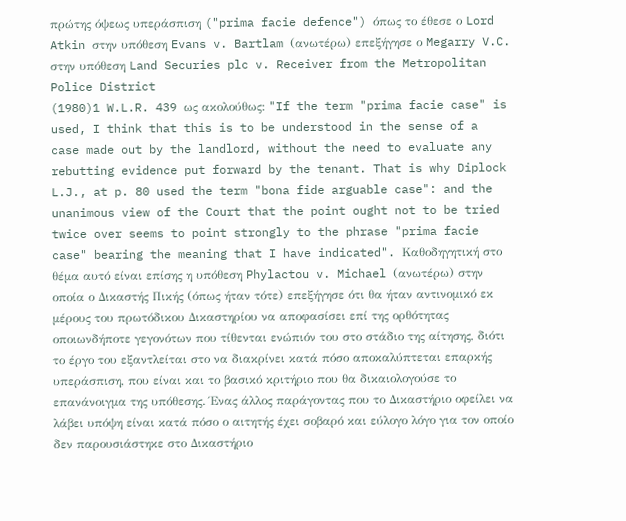πρώτης όψεως υπεράσπιση ("prima facie defence") όπως το έθεσε ο Lord Atkin στην υπόθεση Evans v. Bartlam (ανωτέρω) επεξήγησε ο Megarry V.C. στην υπόθεση Land Securies plc v. Receiver from the Metropolitan Police District
(1980)1 W.L.R. 439 ως ακολούθως: "If the term "prima facie case" is used, I think that this is to be understood in the sense of a case made out by the landlord, without the need to evaluate any rebutting evidence put forward by the tenant. That is why Diplock L.J., at p. 80 used the term "bona fide arguable case": and the unanimous view of the Court that the point ought not to be tried twice over seems to point strongly to the phrase "prima facie case" bearing the meaning that I have indicated". Καθοδηγητική στο θέμα αυτό είναι επίσης η υπόθεση Phylactou v. Michael (ανωτέρω) στην οποία ο Δικαστής Πικής (όπως ήταν τότε) επεξήγησε ότι θα ήταν αντινομικό εκ μέρους του πρωτόδικου Δικαστηρίου να αποφασίσει επί της ορθότητας οποιωνδήποτε γεγονότων που τίθενται ενώπιόν του στο στάδιο της αίτησης, διότι το έργο του εξαντλείται στο να διακρίνει κατά πόσο αποκαλύπτεται επαρκής υπεράσπιση, που είναι και το βασικό κριτήριο που θα δικαιολογούσε το επανάνοιγμα της υπόθεσης. Ένας άλλος παράγοντας που το Δικαστήριο οφείλει να λάβει υπόψη είναι κατά πόσο ο αιτητής έχει σοβαρό και εύλογο λόγο για τον οποίο δεν παρουσιάστηκε στο Δικαστήριο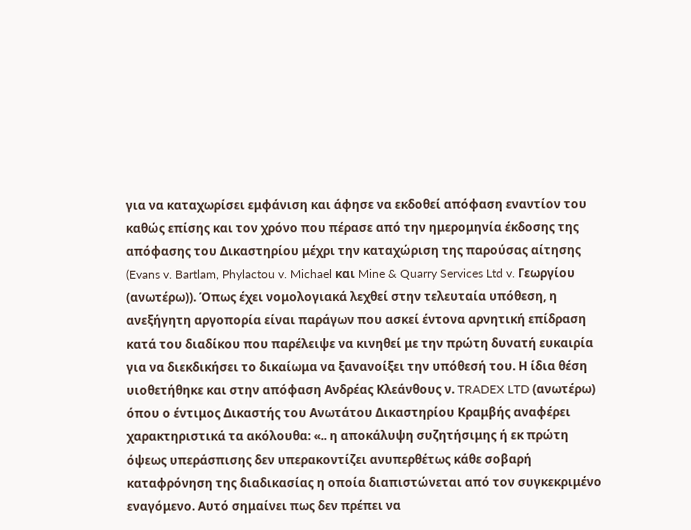για να καταχωρίσει εμφάνιση και άφησε να εκδοθεί απόφαση εναντίον του καθώς επίσης και τον χρόνο που πέρασε από την ημερομηνία έκδοσης της απόφασης του Δικαστηρίου μέχρι την καταχώριση της παρούσας αίτησης (Evans v. Bartlam, Phylactou v. Michael και Mine & Quarry Services Ltd v. Γεωργίου (ανωτέρω)). Όπως έχει νομολογιακά λεχθεί στην τελευταία υπόθεση, η ανεξήγητη αργοπορία είναι παράγων που ασκεί έντονα αρνητική επίδραση κατά του διαδίκου που παρέλειψε να κινηθεί με την πρώτη δυνατή ευκαιρία για να διεκδικήσει το δικαίωμα να ξανανοίξει την υπόθεσή του. Η ίδια θέση υιοθετήθηκε και στην απόφαση Ανδρέας Κλεάνθους ν. TRADEX LTD (ανωτέρω) όπου ο έντιμος Δικαστής του Ανωτάτου Δικαστηρίου Κραμβής αναφέρει χαρακτηριστικά τα ακόλουθα: «.. η αποκάλυψη συζητήσιμης ή εκ πρώτη όψεως υπεράσπισης δεν υπερακοντίζει ανυπερθέτως κάθε σοβαρή καταφρόνηση της διαδικασίας η οποία διαπιστώνεται από τον συγκεκριμένο εναγόμενο. Αυτό σημαίνει πως δεν πρέπει να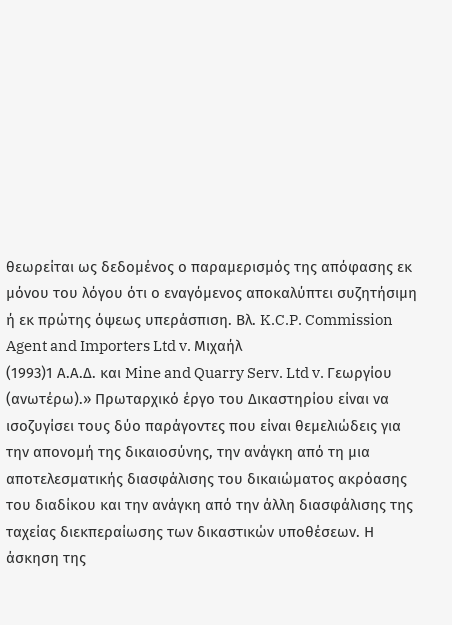θεωρείται ως δεδομένος ο παραμερισμός της απόφασης εκ μόνου του λόγου ότι ο εναγόμενος αποκαλύπτει συζητήσιμη ή εκ πρώτης όψεως υπεράσπιση. Βλ. K.C.P. Commission Agent and Importers Ltd v. Mιχαήλ
(1993)1 Α.Α.Δ. και Mine and Quarry Serv. Ltd v. Γεωργίου (ανωτέρω).» Πρωταρχικό έργο του Δικαστηρίου είναι να ισοζυγίσει τους δύο παράγοντες που είναι θεμελιώδεις για την απονομή της δικαιοσύνης, την ανάγκη από τη μια αποτελεσματικής διασφάλισης του δικαιώματος ακρόασης του διαδίκου και την ανάγκη από την άλλη διασφάλισης της ταχείας διεκπεραίωσης των δικαστικών υποθέσεων. Η άσκηση της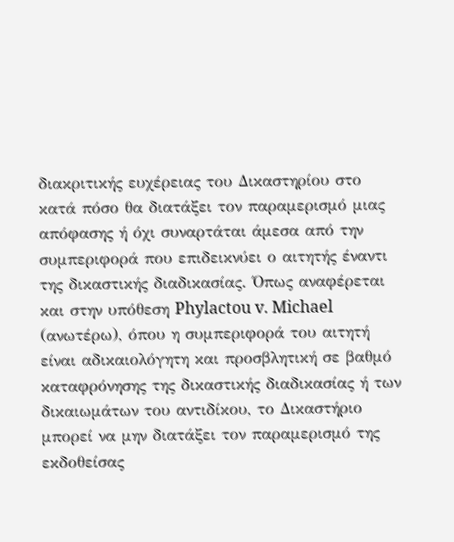διακριτικής ευχέρειας του Δικαστηρίου στο κατά πόσο θα διατάξει τον παραμερισμό μιας απόφασης ή όχι συναρτάται άμεσα από την συμπεριφορά που επιδεικνύει ο αιτητής έναντι της δικαστικής διαδικασίας. Όπως αναφέρεται και στην υπόθεση Phylactou v. Michael (ανωτέρω), όπου η συμπεριφορά του αιτητή είναι αδικαιολόγητη και προσβλητική σε βαθμό καταφρόνησης της δικαστικής διαδικασίας ή των δικαιωμάτων του αντιδίκου, το Δικαστήριο μπορεί να μην διατάξει τον παραμερισμό της εκδοθείσας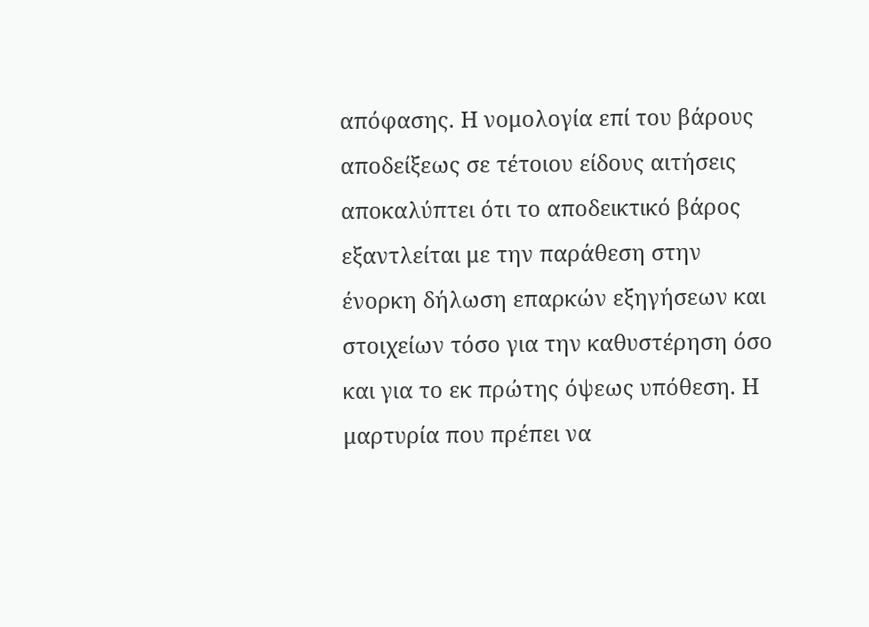απόφασης. Η νομολογία επί του βάρους αποδείξεως σε τέτοιου είδους αιτήσεις αποκαλύπτει ότι το αποδεικτικό βάρος εξαντλείται με την παράθεση στην ένορκη δήλωση επαρκών εξηγήσεων και στοιχείων τόσο για την καθυστέρηση όσο και για το εκ πρώτης όψεως υπόθεση. Η μαρτυρία που πρέπει να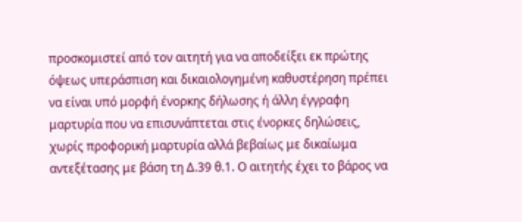προσκομιστεί από τον αιτητή για να αποδείξει εκ πρώτης όψεως υπεράσπιση και δικαιολογημένη καθυστέρηση πρέπει να είναι υπό μορφή ένορκης δήλωσης ή άλλη έγγραφη μαρτυρία που να επισυνάπτεται στις ένορκες δηλώσεις, χωρίς προφορική μαρτυρία αλλά βεβαίως με δικαίωμα αντεξέτασης με βάση τη Δ.39 θ.1. Ο αιτητής έχει το βάρος να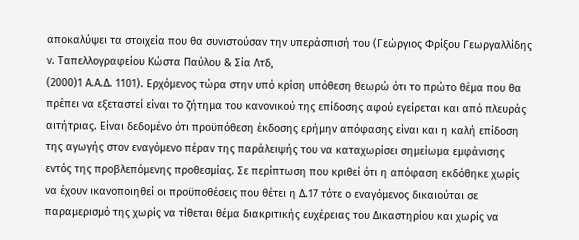αποκαλύψει τα στοιχεία που θα συνιστούσαν την υπεράσπισή του (Γεώργιος Φρίξου Γεωργαλλίδης ν. Ταπελλογραφείου Κώστα Παύλου & Σία Λτδ,
(2000)1 Α.Α.Δ. 1101). Ερχόμενος τώρα στην υπό κρίση υπόθεση θεωρώ ότι το πρώτο θέμα που θα πρέπει να εξεταστεί είναι το ζήτημα του κανονικού της επίδοσης αφού εγείρεται και από πλευράς αιτήτριας. Είναι δεδομένο ότι προϋπόθεση έκδοσης ερήμην απόφασης είναι και η καλή επίδοση της αγωγής στον εναγόμενο πέραν της παράλειψής του να καταχωρίσει σημείωμα εμφάνισης εντός της προβλεπόμενης προθεσμίας. Σε περίπτωση που κριθεί ότι η απόφαση εκδόθηκε χωρίς να έχουν ικανοποιηθεί οι προϋποθέσεις που θέτει η Δ.17 τότε ο εναγόμενος δικαιούται σε παραμερισμό της χωρίς να τίθεται θέμα διακριτικής ευχέρειας του Δικαστηρίου και χωρίς να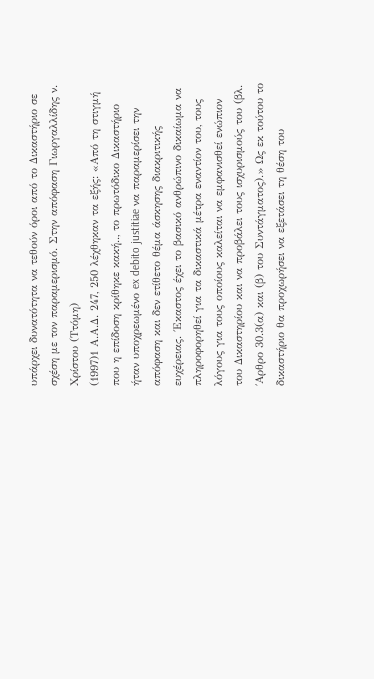υπάρχει δυνατότητα να τεθούν όροι από το Δικαστήριο σε σχέση με τον παραμερισμό. Στην απόφαση Γιωργαλλίδης ν. Χρίστου (Ττόμη)
(1997)1 Α.Α.Δ. 247, 250 λέχθηκαν τα εξής: «Από τη στιγμή που η επίδοση κρίθηκε κακή.., το πρωτόδικο Δικαστήριο ήταν υποχρεωμένο ex debito justitiae να παραμερίσει την απόφαση και δεν ετίθετο θέμα άσκησης διακριτικής ευχέρειας. ΄Εκαστος έχει το βασικό ανθρώπινο δικαίωμα να πληροφορηθεί για τα δικαστικά μέτρα εναντίον του, τους λόγους για τους οποίους καλείται να εμφανισθεί ενώπιον του Δικαστηρίου και να προβάλει τους ισχυρισμούς του (βλ. ΄Αρθρο 30.3(α) και (β) του Συντάγματος).» Ως εκ τούτου το δικαστήριο θα προχωρήσει να εξετάσει τη θέση του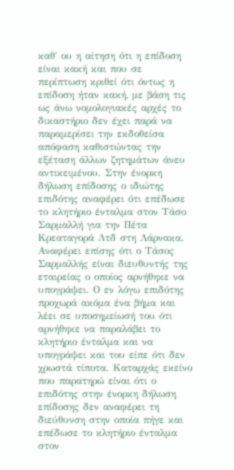καθ΄ ου η αίτηση ότι η επίδοση είναι κακή και που σε περίπτωση κριθεί ότι όντως η επίδοση ήταν κακή, με βάση τις ως άνω νομολογιακές αρχές το δικαστήριο δεν έχει παρά να παραμερίσει την εκδοθείσα απόφαση καθιστώντας την εξέταση άλλων ζητημάτων άνευ αντικειμένου. Στην ένορκη δήλωση επίδοσης ο ιδιώτης επιδότης αναφέρει ότι επέδωσε το κλητήριο ένταλμα στον Τάσο Σαρμαλλή για την Πέτα Κρεαταγορά Λτδ στη Λάρνακα. Αναφέρει επίσης ότι ο Τάσος Σαρμαλλής είναι διευθυντής της εταιρείας ο οποίος αρνήθηκε να υπογράψει. Ο εν λόγω επιδότης προχωρά ακόμα ένα βήμα και λέει σε υποσημείωσή του ότι αρνήθηκε να παραλάβει το κλητήριο ένταλμα και να υπογράψει και του είπε ότι δεν χρωστά τίποτα. Καταρχάς εκείνο που παρατηρώ είναι ότι ο επιδότης στην ένορκη δήλωση επίδοσης δεν αναφέρει τη διεύθυνση στην οποία πήγε και επέδωσε το κλητήριο ένταλμα στον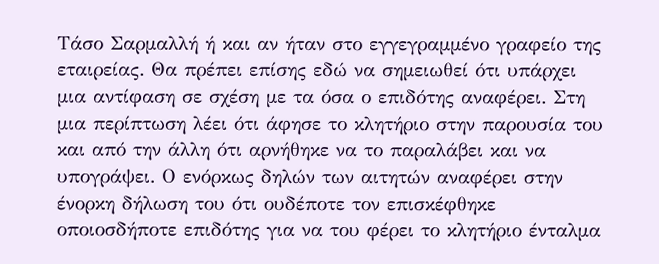Τάσο Σαρμαλλή ή και αν ήταν στο εγγεγραμμένο γραφείο της εταιρείας. Θα πρέπει επίσης εδώ να σημειωθεί ότι υπάρχει μια αντίφαση σε σχέση με τα όσα ο επιδότης αναφέρει. Στη μια περίπτωση λέει ότι άφησε το κλητήριο στην παρουσία του και από την άλλη ότι αρνήθηκε να το παραλάβει και να υπογράψει. Ο ενόρκως δηλών των αιτητών αναφέρει στην ένορκη δήλωση του ότι ουδέποτε τον επισκέφθηκε οποιοσδήποτε επιδότης για να του φέρει το κλητήριο ένταλμα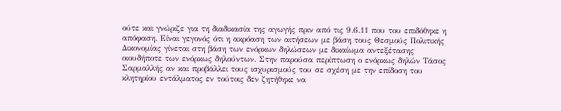ούτε και γνώριζε για τη διαδικασία της αγωγής πριν από τις 9.6.11 που του επιδόθηκε η απόφαση. Είναι γεγονός ότι η ακρόαση των αιτήσεων με βάση τους Θεσμούς Πολιτικής Δικονομίας γίνεται στη βάση των ενόρκων δηλώσεων με δικαίωμα αντεξέτασης οιουδήποτε των ενόρκως δηλούντων. Στην παρούσα περίπτωση ο ενόρκως δηλών Τάσος Σαρμαλλής αν και προβάλλει τους ισχυρισμούς του σε σχέση με την επίδοση του κλητηρίου εντάλματος εν τούτοις δεν ζητήθηκε να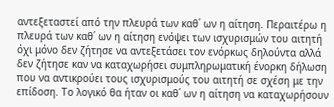αντεξεταστεί από την πλευρά των καθ΄ ων η αίτηση. Περαιτέρω η πλευρά των καθ΄ ων η αίτηση ενόψει των ισχυρισμών του αιτητή όχι μόνο δεν ζήτησε να αντεξετάσει τον ενόρκως δηλούντα αλλά δεν ζήτησε καν να καταχωρήσει συμπληρωματική ένορκη δήλωση που να αντικρούει τους ισχυρισμούς του αιτητή σε σχέση με την επίδοση. Το λογικό θα ήταν οι καθ΄ ων η αίτηση να καταχωρήσουν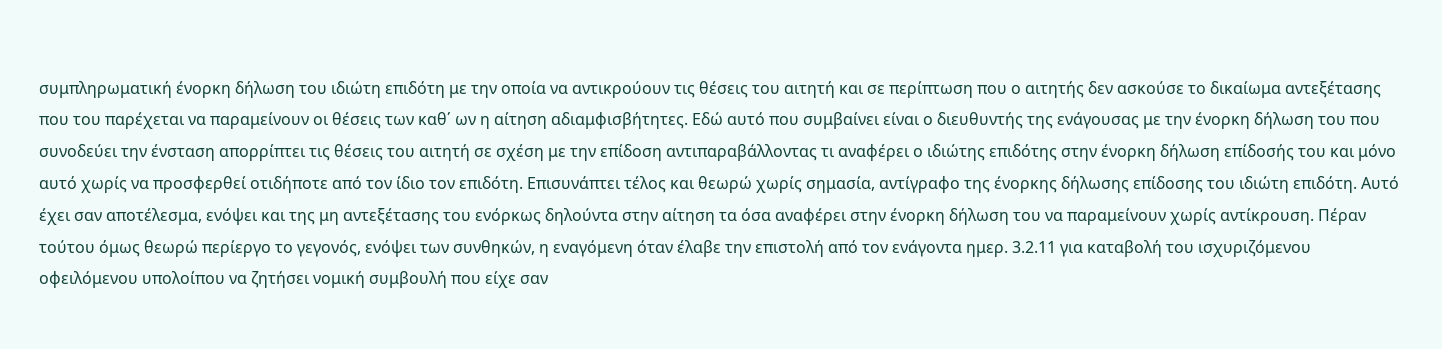συμπληρωματική ένορκη δήλωση του ιδιώτη επιδότη με την οποία να αντικρούουν τις θέσεις του αιτητή και σε περίπτωση που ο αιτητής δεν ασκούσε το δικαίωμα αντεξέτασης που του παρέχεται να παραμείνουν οι θέσεις των καθ΄ ων η αίτηση αδιαμφισβήτητες. Εδώ αυτό που συμβαίνει είναι ο διευθυντής της ενάγουσας με την ένορκη δήλωση του που συνοδεύει την ένσταση απορρίπτει τις θέσεις του αιτητή σε σχέση με την επίδοση αντιπαραβάλλοντας τι αναφέρει ο ιδιώτης επιδότης στην ένορκη δήλωση επίδοσής του και μόνο αυτό χωρίς να προσφερθεί οτιδήποτε από τον ίδιο τον επιδότη. Επισυνάπτει τέλος και θεωρώ χωρίς σημασία, αντίγραφο της ένορκης δήλωσης επίδοσης του ιδιώτη επιδότη. Αυτό έχει σαν αποτέλεσμα, ενόψει και της μη αντεξέτασης του ενόρκως δηλούντα στην αίτηση τα όσα αναφέρει στην ένορκη δήλωση του να παραμείνουν χωρίς αντίκρουση. Πέραν τούτου όμως θεωρώ περίεργο το γεγονός, ενόψει των συνθηκών, η εναγόμενη όταν έλαβε την επιστολή από τον ενάγοντα ημερ. 3.2.11 για καταβολή του ισχυριζόμενου οφειλόμενου υπολοίπου να ζητήσει νομική συμβουλή που είχε σαν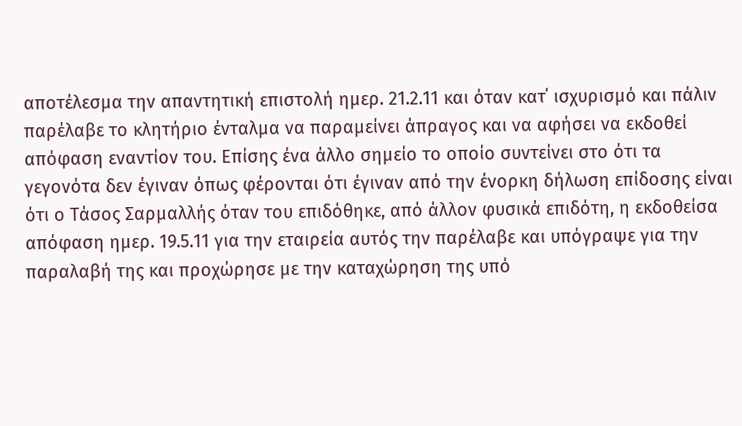αποτέλεσμα την απαντητική επιστολή ημερ. 21.2.11 και όταν κατ΄ ισχυρισμό και πάλιν παρέλαβε το κλητήριο ένταλμα να παραμείνει άπραγος και να αφήσει να εκδοθεί απόφαση εναντίον του. Επίσης ένα άλλο σημείο το οποίο συντείνει στο ότι τα γεγονότα δεν έγιναν όπως φέρονται ότι έγιναν από την ένορκη δήλωση επίδοσης είναι ότι ο Τάσος Σαρμαλλής όταν του επιδόθηκε, από άλλον φυσικά επιδότη, η εκδοθείσα απόφαση ημερ. 19.5.11 για την εταιρεία αυτός την παρέλαβε και υπόγραψε για την παραλαβή της και προχώρησε με την καταχώρηση της υπό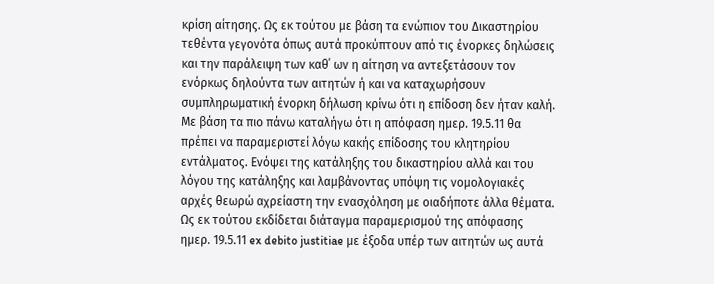κρίση αίτησης. Ως εκ τούτου με βάση τα ενώπιον του Δικαστηρίου τεθέντα γεγονότα όπως αυτά προκύπτουν από τις ένορκες δηλώσεις και την παράλειψη των καθ΄ ων η αίτηση να αντεξετάσουν τον ενόρκως δηλούντα των αιτητών ή και να καταχωρήσουν συμπληρωματική ένορκη δήλωση κρίνω ότι η επίδοση δεν ήταν καλή. Με βάση τα πιο πάνω καταλήγω ότι η απόφαση ημερ. 19.5.11 θα πρέπει να παραμεριστεί λόγω κακής επίδοσης του κλητηρίου εντάλματος. Ενόψει της κατάληξης του δικαστηρίου αλλά και του λόγου της κατάληξης και λαμβάνοντας υπόψη τις νομολογιακές αρχές θεωρώ αχρείαστη την ενασχόληση με οιαδήποτε άλλα θέματα. Ως εκ τούτου εκδίδεται διάταγμα παραμερισμού της απόφασης ημερ. 19.5.11 ex debito justitiae με έξοδα υπέρ των αιτητών ως αυτά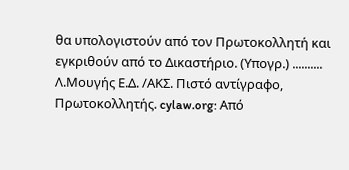θα υπολογιστούν από τον Πρωτοκολλητή και εγκριθούν από το Δικαστήριο. (Υπογρ.) .......... Λ.Μουγής Ε.Δ. /ΑΚΣ. Πιστό αντίγραφο, Πρωτοκολλητής. cylaw.org: Από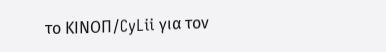το ΚΙΝOΠ/CyLii για τον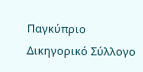Παγκύπριο Δικηγορικό Σύλλογο